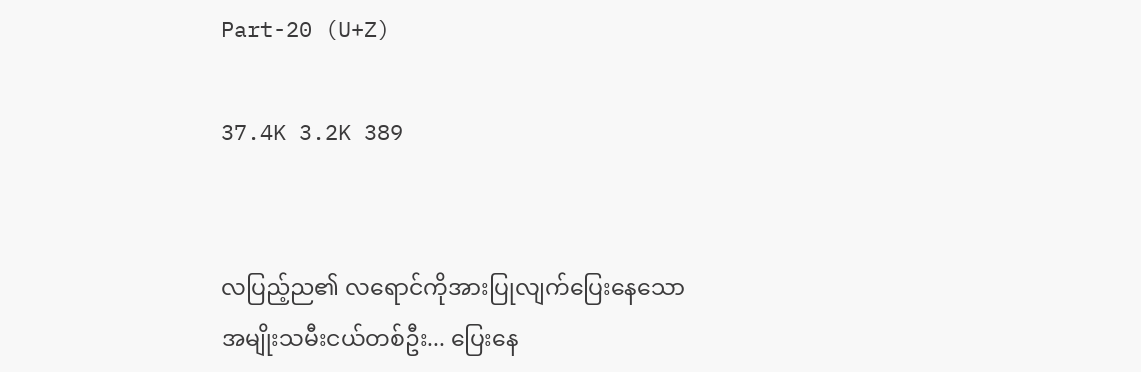Part-20 (U+Z)

37.4K 3.2K 389


လပြည့်ည၏ လရောင်ကိုအားပြုလျက်ပြေးနေသောအမျိုးသမီးငယ်တစ်ဦး... ပြေးနေ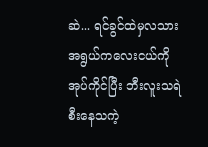ဆဲ... ရင်ခွင်ထဲမှလသားအရွယ်ကလေးငယ်ကိုအုပ်ကိုင်ပြီး ဘီးလူးသရဲစီးနေသကဲ့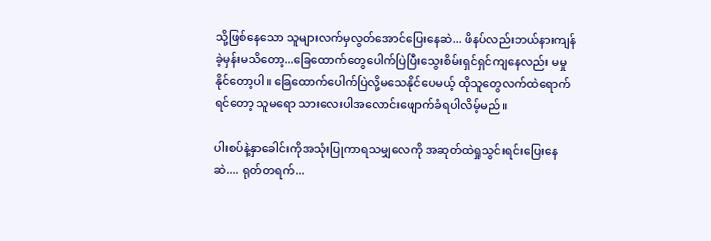သို့ဖြစ်နေသော သူများလက်မှလွတ်အောင်ပြေးနေဆဲ... ဖိနပ်လည်းဘယ်နားကျန်ခဲ့မှန်းမသိတော့...ခြေထောက်တွေပေါက်ပြဲပြီးသွေးစိမ်းရှင်ရှင်ကျနေလည်း မမှုနိုင်တော့ပါ။ ခြေထောက်ပေါက်ပြဲလို့မသေနိုင်ပေမယ့် ထိုသူတွေလက်ထဲရောက်ရင်တော့ သူမရော သားလေးပါအလောင်းဖျောက်ခံရပါလိမ့်မည်။

ပါးစပ်နဲ့နှာခေါင်းကိုအသုံးပြုကာရသမျှလေကို အဆုတ်ထဲရှုသွင်းရင်းပြေးနေဆဲ.... ရုတ်တရက်...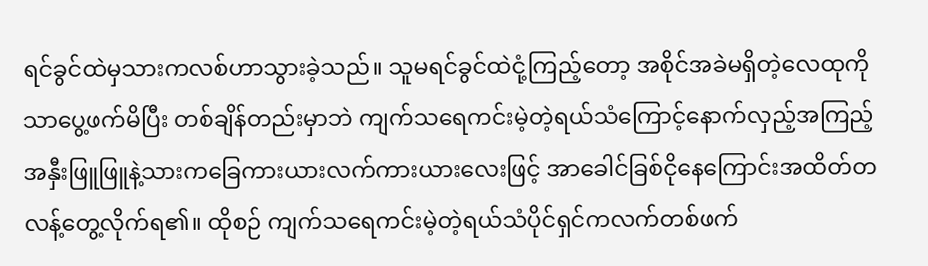ရင်ခွင်ထဲမှသားကလစ်ဟာသွားခဲ့သည်။ သူမရင်ခွင်ထဲငုံ့ကြည့်တော့ အစိုင်အခဲမရှိတဲ့လေထုကိုသာပွေ့ဖက်မိပြီး တစ်ချိန်တည်းမှာဘဲ ကျက်သရေကင်းမဲ့တဲ့ရယ်သံကြောင့်နောက်လှည့်အကြည့် အနှီးဖြူဖြူနဲ့သားကခြေကားယားလက်ကားယားလေးဖြင့် အာခေါင်ခြစ်ငိုနေကြောင်းအထိတ်တလန့်တွေ့လိုက်ရ၏။ ထိုစဉ် ကျက်သရေကင်းမဲ့တဲ့ရယ်သံပိုင်ရှင်ကလက်တစ်ဖက်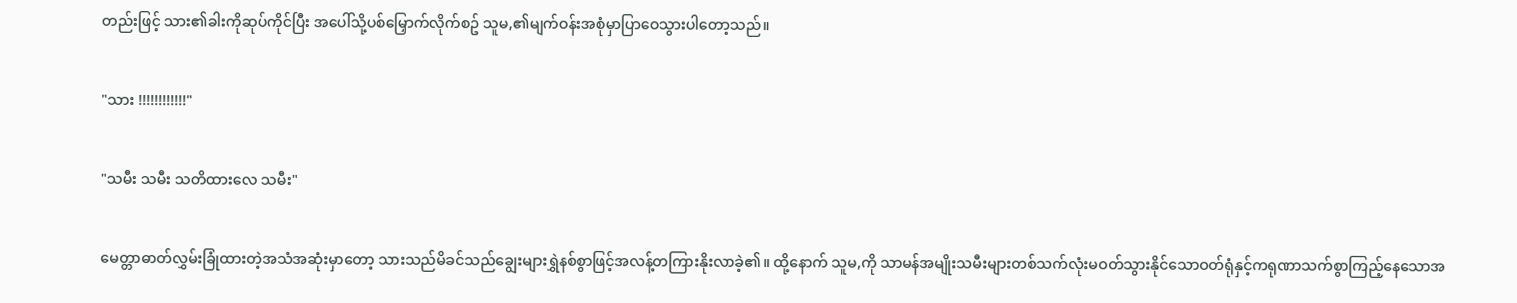တည်းဖြင့် သား၏ခါးကိုဆုပ်ကိုင်ပြီး အပေါ်သို့ပစ်မြှောက်လိုက်စဥ် သူမ,၏မျက်ဝန်းအစုံမှာပြာဝေသွားပါတော့သည်။

"သား !!!!!!!!!!!!"

"သမီး သမီး သတိထားလေ သမီး"

မေတ္တာဓာတ်လွှမ်းခြုံထားတဲ့အသံအဆုံးမှာတော့ သားသည်မိခင်သည်ချွေးများရွှဲနစ်စွာဖြင့်အလန့်တကြားနိုးလာခဲ့၏။ ထို့နောက် သူမ,ကို သာမန်အမျိုးသမီးများတစ်သက်လုံးမဝတ်သွားနိုင်သောဝတ်ရုံနှင့်ကရုဏာသက်စွာကြည့်နေသောအ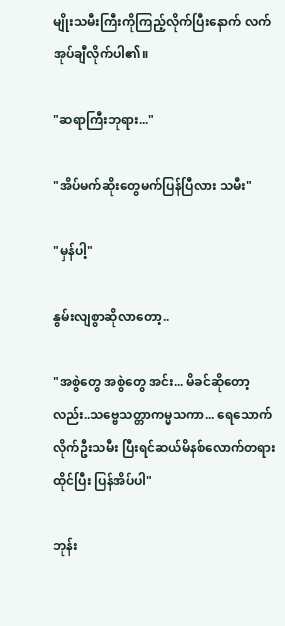မျိုးသမီးကြီးကိုကြည့်လိုက်ပြီးနောက် ‌‌လက်အုပ်ချီလိုက်ပါ၏။

"ဆရာကြီးဘုရား..."

"အိပ်မက်ဆိုးတွေမက်ပြန်ပြီလား သမီး"

"မှန်ပါ့"

နွမ်းလျစွာဆိုလာတော့..

"အစွဲတွေ အစွဲတွေ အင်း... မိခင်ဆိုတော့လည်း..သဗ္ဗေသတ္တာကမ္မသကာ... ရေသောက်လိုက်ဦးသမီး ပြီးရင်ဆယ်မိနစ်လောက်တရားထိုင်ပြီး ပြန်အိပ်ပါ"

ဘုန်း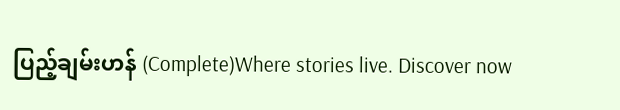ပြည့်ချမ်းဟန် (Complete)Where stories live. Discover now